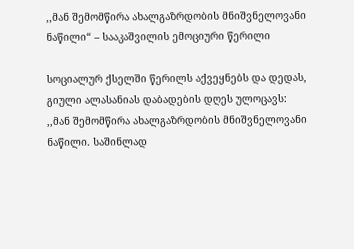,,მან შემომწირა ახალგაზრდობის მნიშვნელოვანი ნაწილი“ – სააკაშვილის ემოციური წერილი

სოციალურ ქსელში წერილს აქვეყნებს და დედას, გიული ალასანიას დაბადების დღეს ულოცავს:
,,მან შემომწირა ახალგაზრდობის მნიშვნელოვანი ნაწილი. საშინლად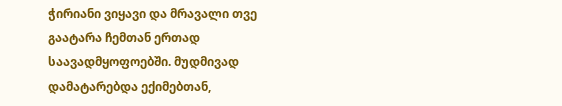ჭირიანი ვიყავი და მრავალი თვე გაატარა ჩემთან ერთად საავადმყოფოებში. მუდმივად დამატარებდა ექიმებთან,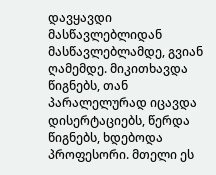დავყავდი მასწავლებლიდან მასწავლებლამდე, გვიან ღამემდე. მიკითხავდა წიგნებს, თან პარალელურად იცავდა დისერტაციებს, წერდა წიგნებს, ხდებოდა პროფესორი. მთელი ეს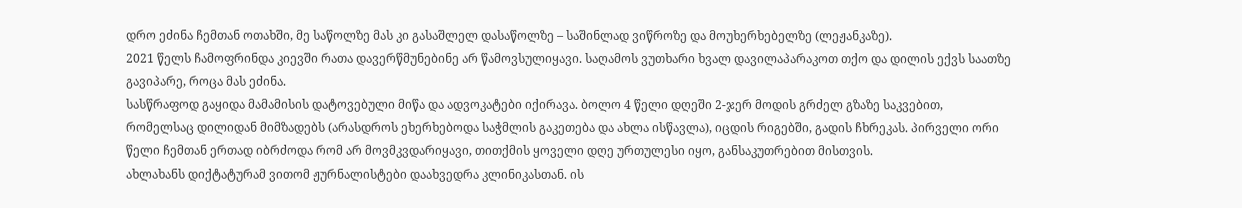დრო ეძინა ჩემთან ოთახში, მე საწოლზე მას კი გასაშლელ დასაწოლზე – საშინლად ვიწროზე და მოუხერხებელზე (ლეჟანკაზე).
2021 წელს ჩამოფრინდა კიევში რათა დავერწმუნებინე არ წამოვსულიყავი. საღამოს ვუთხარი ხვალ დავილაპარაკოთ თქო და დილის ექვს საათზე გავიპარე, როცა მას ეძინა.
სასწრაფოდ გაყიდა მამამისის დატოვებული მიწა და ადვოკატები იქირავა. ბოლო 4 წელი დღეში 2-ჯერ მოდის გრძელ გზაზე საკვებით, რომელსაც დილიდან მიმზადებს (არასდროს ეხერხებოდა საჭმლის გაკეთება და ახლა ისწავლა), იცდის რიგებში, გადის ჩხრეკას. პირველი ორი წელი ჩემთან ერთად იბრძოდა რომ არ მოვმკვდარიყავი, თითქმის ყოველი დღე ურთულესი იყო, განსაკუთრებით მისთვის.
ახლახანს დიქტატურამ ვითომ ჟურნალისტები დაახვედრა კლინიკასთან. ის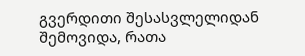გვერდითი შესასვლელიდან შემოვიდა, რათა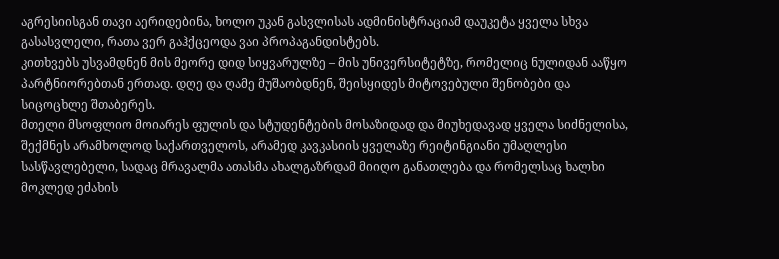აგრესიისგან თავი აერიდებინა, ხოლო უკან გასვლისას ადმინისტრაციამ დაუკეტა ყველა სხვა გასასვლელი, რათა ვერ გაჰქცეოდა ვაი პროპაგანდისტებს.
კითხვებს უსვამდნენ მის მეორე დიდ სიყვარულზე – მის უნივერსიტეტზე, რომელიც ნულიდან ააწყო პარტნიორებთან ერთად. დღე და ღამე მუშაობდნენ, შეისყიდეს მიტოვებული შენობები და სიცოცხლე შთაბერეს.
მთელი მსოფლიო მოიარეს ფულის და სტუდენტების მოსაზიდად და მიუხედავად ყველა სიძნელისა, შექმნეს არამხოლოდ საქართველოს, არამედ კავკასიის ყველაზე რეიტინგიანი უმაღლესი სასწავლებელი, სადაც მრავალმა ათასმა ახალგაზრდამ მიიღო განათლება და რომელსაც ხალხი მოკლედ ეძახის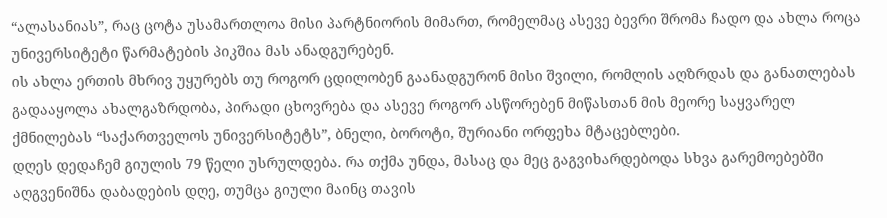“ალასანიას”, რაც ცოტა უსამართლოა მისი პარტნიორის მიმართ, რომელმაც ასევე ბევრი შრომა ჩადო და ახლა როცა უნივერსიტეტი წარმატების პიკშია მას ანადგურებენ.
ის ახლა ერთის მხრივ უყურებს თუ როგორ ცდილობენ გაანადგურონ მისი შვილი, რომლის აღზრდას და განათლებას გადააყოლა ახალგაზრდობა, პირადი ცხოვრება და ასევე როგორ ასწორებენ მიწასთან მის მეორე საყვარელ ქმნილებას “საქართველოს უნივერსიტეტს”, ბნელი, ბოროტი, შურიანი ორფეხა მტაცებლები.
დღეს დედაჩემ გიულის 79 წელი უსრულდება. რა თქმა უნდა, მასაც და მეც გაგვიხარდებოდა სხვა გარემოებებში აღგვენიშნა დაბადების დღე, თუმცა გიული მაინც თავის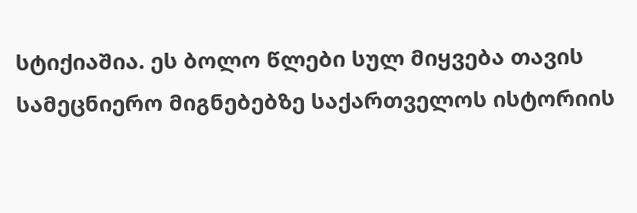სტიქიაშია. ეს ბოლო წლები სულ მიყვება თავის სამეცნიერო მიგნებებზე საქართველოს ისტორიის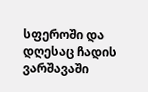სფეროში და დღესაც ჩადის ვარშავაში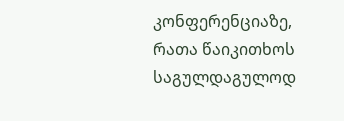კონფერენციაზე, რათა წაიკითხოს საგულდაგულოდ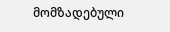მომზადებული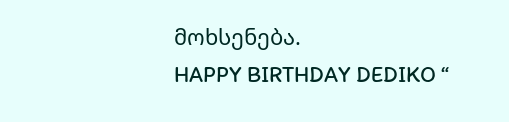მოხსენება.
HAPPY BIRTHDAY DEDIKO “